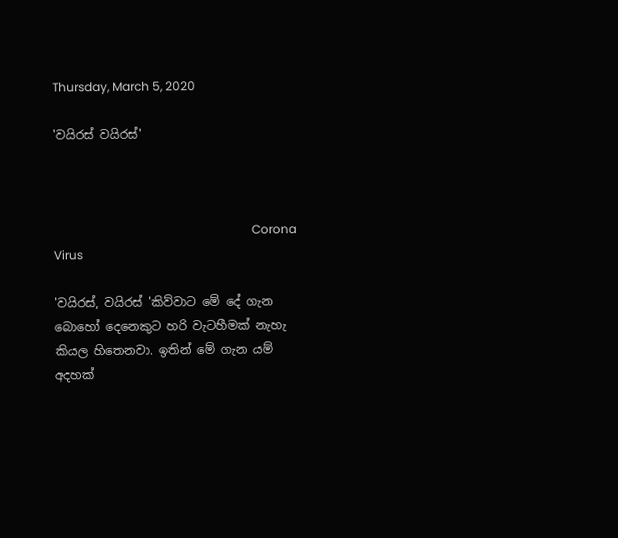Thursday, March 5, 2020

'වයිරස් වයිරස්'



                                                                  Corona Virus

'වයිරස්, වයිරස් 'කිව්වාට මේ දේ ගැන බොහෝ දෙනෙකුට හරි වැටහීමක් නැහැ කියල හිතෙනවා. ඉතින් මේ ගැන යම් අදහක්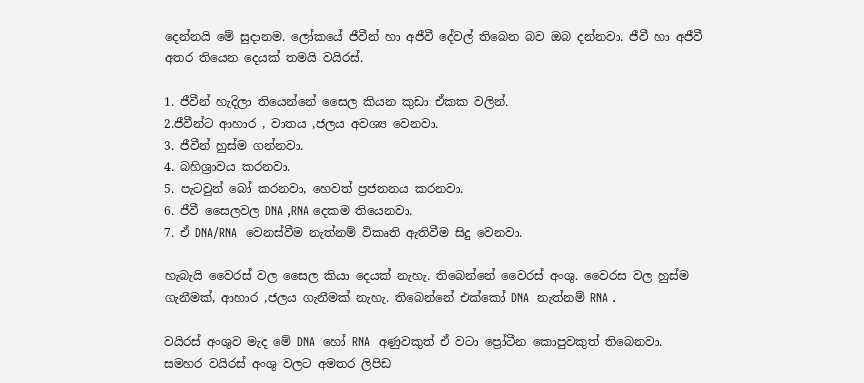දෙන්නයි මේ සුදානම. ලෝකයේ ජීවීන් හා අජීවී දේවල් තිබෙන බව ඔබ දන්නවා. ජීවී හා අජීවී අතර තියෙන දෙයක් තමයි වයිරස්.

1. ජීවීන් හැදිලා තියෙන්නේ සෛල කියන කුඩා ඒකක වලින්.
2.ජීවීන්ට ආහාර , වාතය ,ජලය අවශ්‍ය වෙනවා.
3. ජීවීන් හුස්ම ගන්නවා.
4. බහිශ්‍රාවය කරනවා.
5. පැටවුන් බෝ කරනවා, හෙවත් ප්‍රජනනය කරනවා.
6. ජීවී සෛලවල DNA ,RNA දෙකම තියෙනවා.
7. ඒ DNA/RNA  වෙනස්වීම නැත්නම් විකෘති ඇතිවීම සිදු වෙනවා.

හැබැයි වෛරස් වල සෛල කියා දෙයක් නැහැ. තිබෙන්නේ වෛරස් අංශු. වෛරස වල හුස්ම ගැනීමක්, ආහාර ,ජලය ගැනීමක් නැහැ. තිබෙන්නේ එක්කෝ DNA  නැත්නම් RNA .

වයිරස් අංශුව මැද මේ DNA  හෝ RNA  අණුවකුත් ඒ වටා ප්‍රෝටීන කොපුවකුත් තිබෙනවා. සමහර වයිරස් අංශු වලට අමතර ලිපිඩ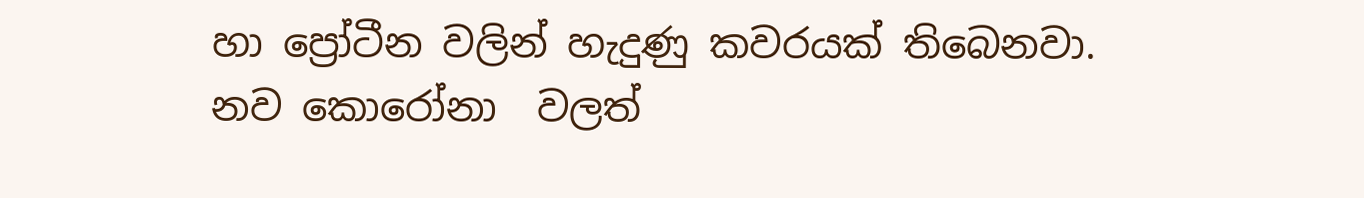හා ප්‍රෝටීන වලින් හැදුණු කවරයක් තිබෙනවා. නව කොරෝනා  වලත්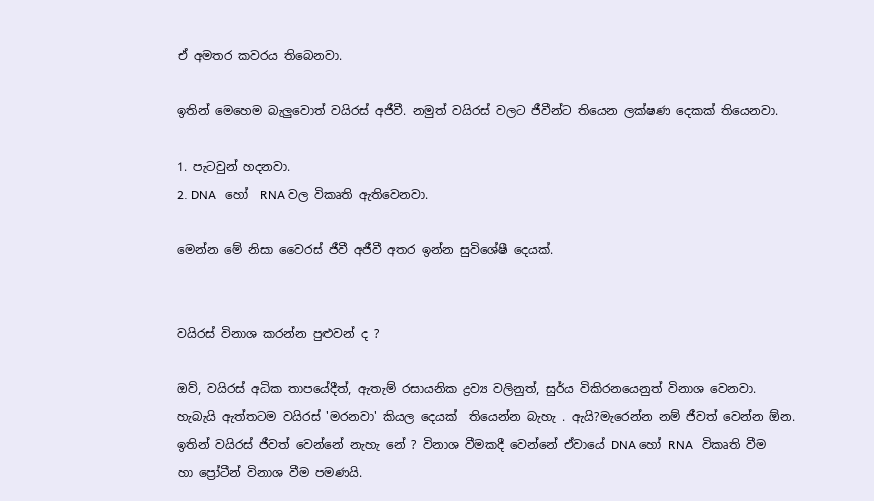ඒ අමතර කවරය තිබෙනවා.

ඉතින් මෙහෙම බැලුවොත් වයිරස් අජීවී. නමුත් වයිරස් වලට ජීවීන්ට තියෙන ලක්ෂණ දෙකක් තියෙනවා.

1. පැටවුන් හදනවා.
2. DNA   හෝ  RNA වල විකෘති ඇතිවෙනවා.

මෙන්න මේ නිසා වෛරස් ජීවී අජීවී අතර ඉන්න සුවිශේෂී දෙයක්.


වයිරස් විනාශ කරන්න පුළුවන් ද ?

ඔව්, වයිරස් අධික තාපයේදීත්, ඇතැම් රසායනික ද්‍රව්‍ය වලිනුත්, සුර්ය විකිරනයෙනුත් විනාශ වෙනවා. හැබැයි ඇත්තටම වයිරස් 'මරනවා' කියල දෙයක්  තියෙන්න බැහැ . ඇයි?මැරෙන්න නම් ජීවත් වෙන්න ඕන.  ඉතින් වයිරස් ජීවත් වෙන්නේ නැහැ නේ ? විනාශ වීමකදී වෙන්නේ ඒවායේ DNA හෝ RNA   විකෘති වීම හා ප්‍රෝටීන් විනාශ වීම පමණයි.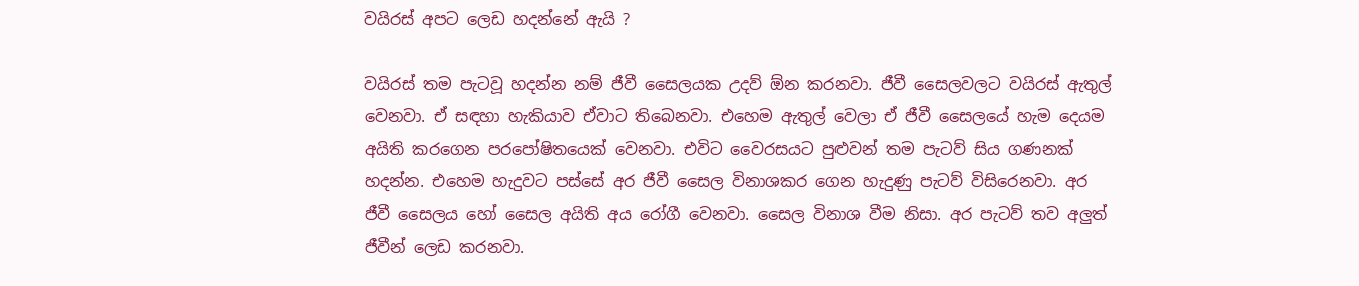වයිරස් අපට ලෙඩ හදන්නේ ඇයි ?

වයිරස් තම පැටවූ හදන්න නම් ජීවී සෛලයක උදව් ඕන කරනවා. ජීවී සෛලවලට වයිරස් ඇතුල් වෙනවා. ඒ සඳහා හැකියාව ඒවාට තිබෙනවා. එහෙම ඇතුල් වෙලා ඒ ජීවී සෛලයේ හැම දෙයම අයිති කරගෙන පරපෝෂිතයෙක් වෙනවා. එවිට වෛරසයට පුළුවන් තම පැටව් සිය ගණනක් හදන්න. එහෙම හැදුවට පස්සේ අර ජීවී සෛල විනාශකර ගෙන හැදුණු පැටව් විසිරෙනවා. අර ජීවී සෛලය හෝ සෛල අයිති අය රෝගී වෙනවා. සෛල විනාශ වීම නිසා. අර පැටව් තව අලුත් ජීවීන් ලෙඩ කරනවා.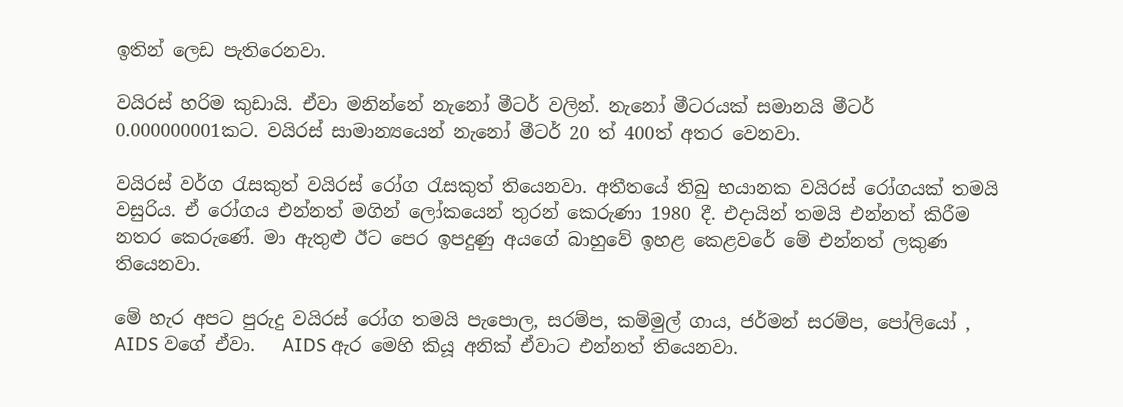ඉතින් ලෙඩ පැතිරෙනවා.

වයිරස් හරිම කුඩායි. ඒවා මනින්නේ නැනෝ මීටර් වලින්. නැනෝ මීටරයක් සමානයි මීටර් 0.000000001කට. වයිරස් සාමාන්‍යයෙන් නැනෝ මීටර් 20 ත් 400ත් අතර වෙනවා.

වයිරස් වර්ග රැසකුත් වයිරස් රෝග රැසකුත් තියෙනවා. අතීතයේ තිබු භයානක වයිරස් රෝගයක් තමයි වසුරිය. ඒ රෝගය එන්නත් මගින් ලෝකයෙන් තුරන් කෙරුණා 1980 දී. එදායින් තමයි එන්නත් කිරීම නතර කෙරුණේ. මා ඇතුළු ඊට පෙර ඉපදුණු අයගේ බාහුවේ ඉහළ කෙළවරේ මේ එන්නත් ලකුණ තියෙනවා.

මේ හැර අපට පුරුදු වයිරස් රෝග තමයි පැපොල, සරම්ප, කම්මුල් ගාය, ජර්මන් සරම්ප, පෝලියෝ ,  AIDS වගේ ඒවා.   AIDS ඇර මෙහි කියූ අනික් ඒවාට එන්නත් තියෙනවා.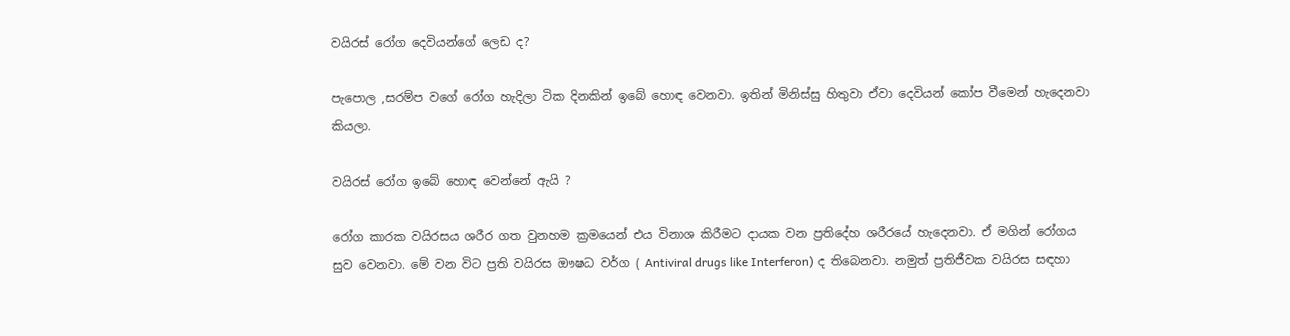වයිරස් රෝග දෙවියන්ගේ ලෙඩ ද?

පැපොල ,සරම්ප වගේ රෝග හැදිලා ටික දිනකින් ඉබේ හොඳ වෙනවා. ඉතින් මිනිස්සු හිතුවා ඒවා දෙවියන් කෝප වීමෙන් හැදෙනවා කියලා.

වයිරස් රෝග ඉබේ හොඳ වෙන්නේ ඇයි ?

රෝග කාරක වයිරසය ශරීර ගත වුනහම ක්‍රමයෙන් එය විනාශ කිරීමට දායක වන ප්‍රතිදේහ ශරීරයේ හැදෙනවා. ඒ මගින් රෝගය සුව වෙනවා. මේ වන විට ප්‍රති වයිරස ඖෂධ වර්ග ( Antiviral drugs like Interferon) ද තිබෙනවා. නමුත් ප්‍රතිජීවක වයිරස සඳහා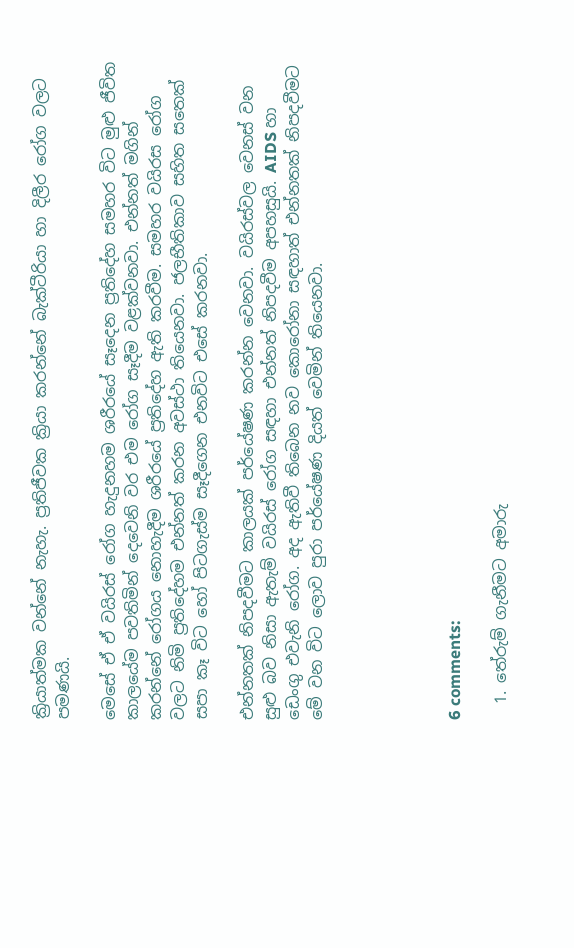ක්‍රියාත්මක වන්නේ නැහැ. ප්‍රතිජීවක ක්‍රියා කරන්නේ බැක්ටීරියා හා දිලීර රෝග වලට පමණයි.

මෙසේ ඒ ඒ වයිරස් රෝග හැදුනහම ශරීරයේ සෑදෙන ප්‍රතිදේහ සමහර විට මුළු ජීවිත කාලයේම පවතිමින් දෙවෙනි වර එම රෝග සෑදීම වළක්වනවා. එන්නත් මගින් කරන්නේ රෝගය නොහැදීම ශරීරයේ ප්‍රතිදේහ ඇති කරවීම. සමහර වයිරස රෝග වලට නිමි ප්‍රතිදේහම එන්නත් කරන අවස්ථා තියෙනවා. ජලභීතිකාව සහිත සතෙක් සපා කෑ විට හෝ පිටගැස්ම සෑදීගෙන එනවිට එසේ කරනවා.

එන්නතක් නිපදවීමට කාලයක් පර්යේෂණ කරන්න වෙනවා. වයිරස්වල වෙනස් වන සුළු බව නිසා ඇතැම් වයිරස් රෝග සඳහා එන්නත් නිපදවීම අපහසුයි. AIDS හා ඩෙංගු එවැනි රෝග. අද ඇතිවී තිබෙන නව කොරෝනා සඳහාත් එන්නතක් නිපදවීමට මේ වන විට ලොව පුරා පර්යේෂණ දියත් වෙමින් තියෙනවා.





6 comments:

  1. තේරුම් ගැනීමට අමාරු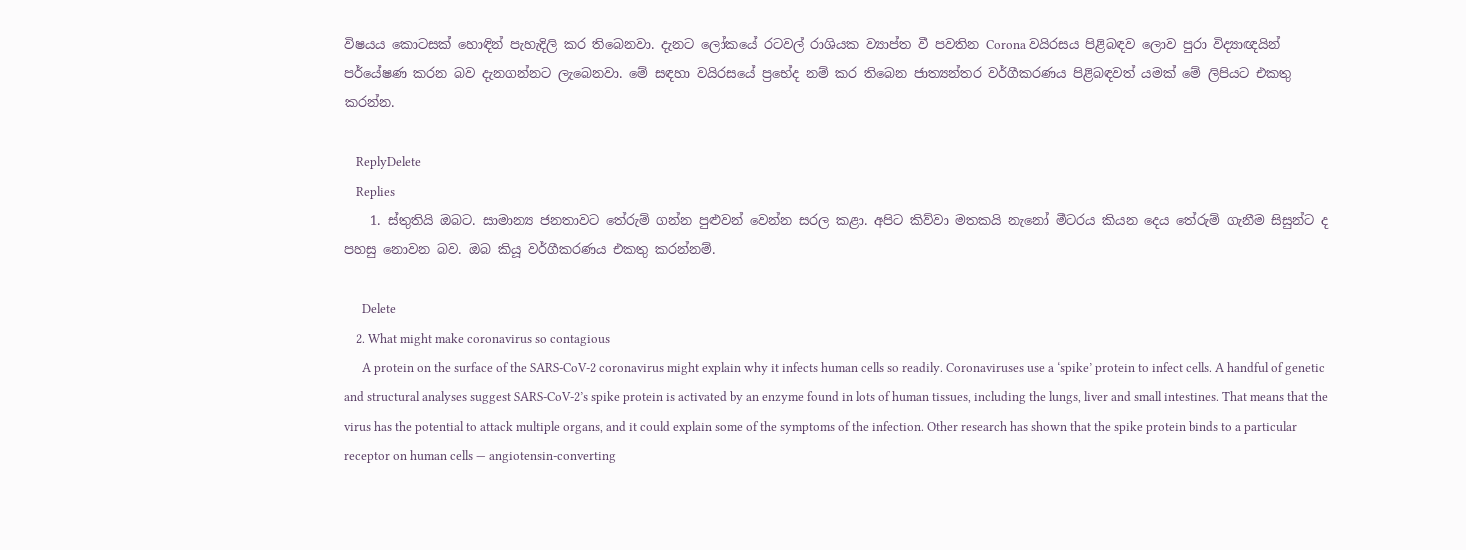විෂයය කොටසක් හොඳින් පැහැදිලි කර තිබෙනවා. දැනට ලෝකයේ රටවල් රාශියක ව්‍යාප්ත වී පවතින Corona වයිරසය පිළිබඳව ලොව පුරා විද්‍යාඥයින් පර්යේෂණ කරන බව දැනගන්නට ලැබෙනවා. මේ සඳහා වයිරසයේ ප්‍රභේද නම් කර තිබෙන ජාත්‍යන්තර වර්ගීකරණය පිළිබඳවත් යමක් මේ ලිපියට එකතු කරන්න.

    ReplyDelete
    Replies
    1. ස්තුතියි ඔබට. සාමාන්‍ය ජනතාවට තේරුම් ගන්න පුළුවන් වෙන්න සරල කළා. අපිට කිව්වා මතකයි නැනෝ මීටරය කියන දෙය තේරුම් ගැනීම සිසුන්ට ද පහසු නොවන බව. ඔබ කියූ වර්ගීකරණය එකතු කරන්නම්.

      Delete
    2. What might make coronavirus so contagious
      A protein on the surface of the SARS-CoV-2 coronavirus might explain why it infects human cells so readily. Coronaviruses use a ‘spike’ protein to infect cells. A handful of genetic and structural analyses suggest SARS-CoV-2’s spike protein is activated by an enzyme found in lots of human tissues, including the lungs, liver and small intestines. That means that the virus has the potential to attack multiple organs, and it could explain some of the symptoms of the infection. Other research has shown that the spike protein binds to a particular receptor on human cells — angiotensin-converting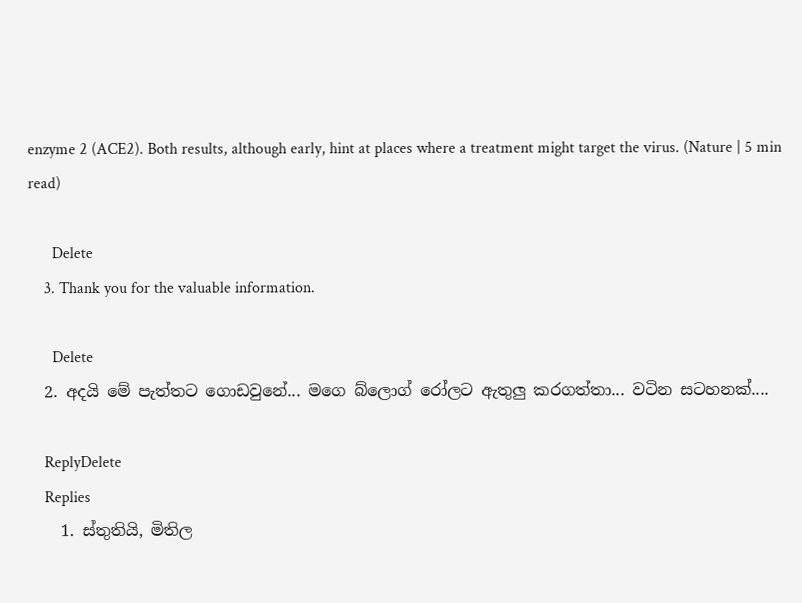enzyme 2 (ACE2). Both results, although early, hint at places where a treatment might target the virus. (Nature | 5 min read)

      Delete
    3. Thank you for the valuable information.

      Delete
  2. අදයි මේ පැත්තට ගොඩවුනේ... මගෙ බ්ලොග් රෝලට ඇතුලු කරගත්තා... වටින සටහනක්....

    ReplyDelete
    Replies
    1. ස්තුතියි, මිතිල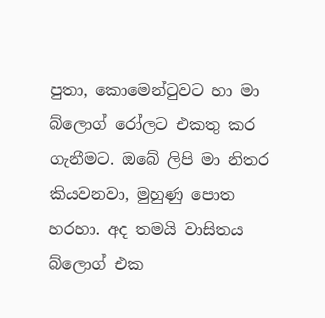පුතා, කොමෙන්ටුවට හා මා බ්ලොග් රෝලට එකතු කර ගැනීමට. ඔබේ ලිපි මා නිතර කියවනවා, මුහුණු පොත හරහා. අද තමයි වාසිතය බ්ලොග් එක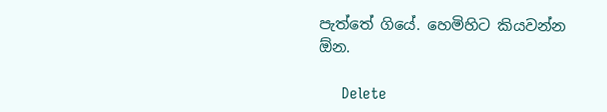පැත්තේ ගියේ. හෙමිහිට කියවන්න ඕන.

      Delete